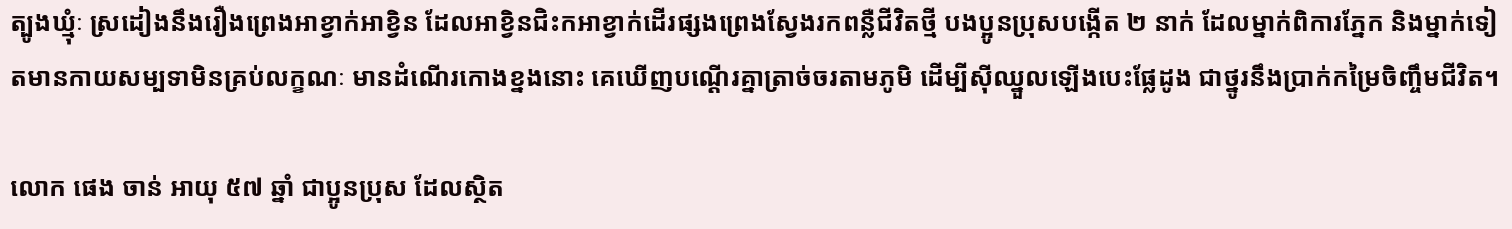ត្បូងឃ្មុំៈ ស្រដៀងនឹងរឿងព្រេងអាខ្វាក់អាខ្វិន ដែលអាខ្វិនជិះកអាខ្វាក់ដើរផ្សងព្រេងស្វែងរកពន្លឺជីវិតថ្មី បងប្អូនប្រុសបង្កើត ២ នាក់ ដែលម្នាក់ពិការភ្នែក និងម្នាក់ទៀតមានកាយសម្បទាមិនគ្រប់លក្ខណៈ មានដំណើរកោងខ្នងនោះ គេឃើញបណ្ដើរគ្នាត្រាច់ចរតាមភូមិ ដើម្បីស៊ីឈ្នួលឡើងបេះផ្លែដូង ជាថ្នូរនឹងប្រាក់កម្រៃចិញ្ចឹមជីវិត។

លោក ផេង ចាន់ អាយុ ៥៧ ឆ្នាំ ជាប្អូនប្រុស ដែលស្ថិត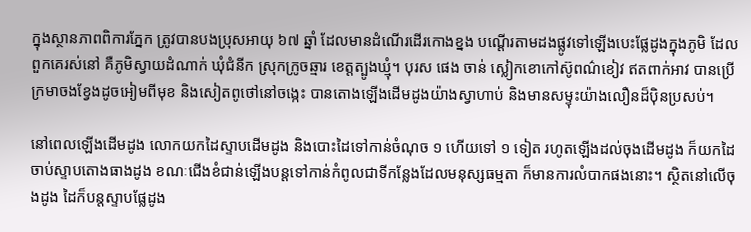ក្នុងស្ថានភាពពិការភ្នែក ត្រូវបានបងប្រុសអាយុ ៦៧ ឆ្នាំ ដែលមានដំណើរដើរកោងខ្នង បណ្ដើរតាមដងផ្លូវទៅឡើងបេះផ្លែដូងក្នុងភូមិ ដែលពួកគេរស់នៅ គឺភូមិស្វាយដំណាក់ ឃុំជំនីក ស្រុកក្រូចឆ្មារ ខេត្ដត្បូងឃ្មុំ។ បុរស ផេង ចាន់ ស្លៀកខោកៅស៊ូពណ៌ខៀវ ឥតពាក់អាវ បានប្រើក្រមាចងខ្វែងដូចអៀមពីមុខ និងសៀតពូថៅនៅចង្កេះ បានតោងឡើងដើមដូងយ៉ាងស្វាហាប់ និងមានសម្ទុះយ៉ាងលឿនដ៏ប៉ិនប្រសប់។

នៅពេលឡើងដើមដូង លោកយកដៃស្ទាបដើមដូង និងបោះដៃទៅកាន់ចំណុច ១ ហើយទៅ ១ ទៀត រហូតឡើងដល់ចុងដើមដូង ក៏យកដៃចាប់ស្ទាបតោងធាងដូង ខណៈជើងខំជាន់ឡើងបន្ដទៅកាន់កំពូលជាទីកន្លែងដែលមនុស្សធម្មតា ក៏មានការលំបាកផងនោះ។ ស្ថិតនៅលើចុងដូង ដៃក៏បន្ដស្ទាបផ្លែដូង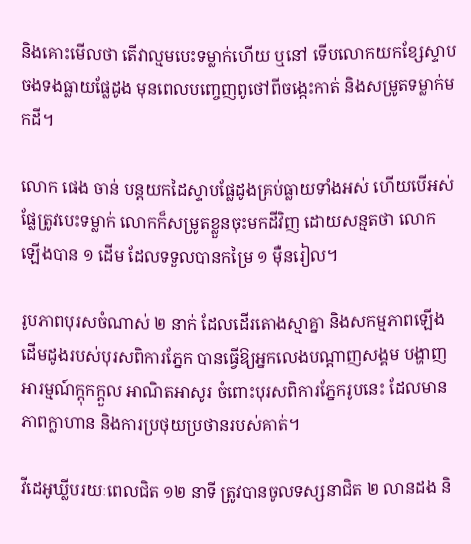និងគោះមើលថា តើវាល្មមបេះទម្លាក់ហើយ ឬនៅ ទើបលោកយកខ្សែស្ទាបចងទងធ្លាយផ្លែដូង មុនពេលបញ្ចេញពូថៅពីចង្កេះកាត់ និងសម្រូតទម្លាក់មកដី។

លោក ផេង ចាន់ បន្ដយកដៃស្ទាបផ្លែដូងគ្រប់ធ្លាយទាំងអស់ ហើយបើអស់ផ្លែត្រូវបេះទម្លាក់ លោកក៏សម្រូតខ្លួនចុះមកដីវិញ ដោយសន្មតថា លោកឡើងបាន ១ ដើម ដែលទទួលបានកម្រៃ ១ ម៉ឺនរៀល។

រូបភាពបុរសចំណាស់ ២ នាក់ ដែលដើរតោងស្មាគ្នា និងសកម្មភាពឡើងដើមដូងរបស់បុរសពិការភ្នែក បានធ្វើឱ្យអ្នកលេងបណ្ដាញសង្គម បង្ហាញអារម្មណ៍ក្ដុកក្ដួល អាណិតអាសូរ ចំពោះបុរសពិការភ្នែករូបនេះ ដែលមានភាពក្លាហាន និងការប្រថុយប្រថានរបស់គាត់។

វីដេអូឃ្លីបរយៈពេលជិត ១២ នាទី ត្រូវបានចូលទស្សនាជិត ២ លានដង និ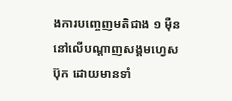ងការបញ្ចេញមតិជាង ១ ម៉ឺន នៅលើបណ្ដាញសង្គមហ្វេសប៊ុក ដោយមានទាំ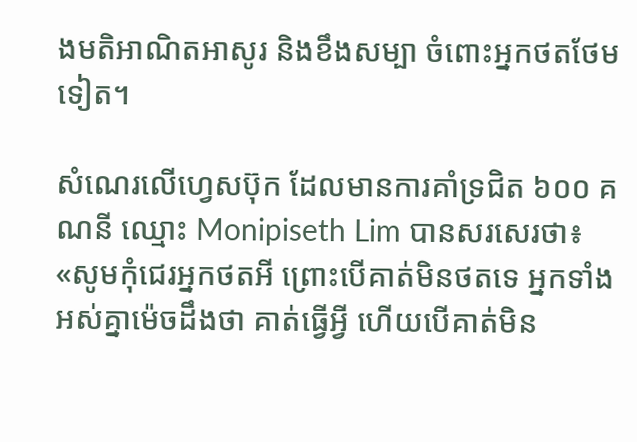ងមតិអាណិតអាសូរ និងខឹងសម្បា ចំពោះអ្នកថតថែមទៀត។

សំណេរលើហ្វេសប៊ុក ដែលមានការគាំទ្រជិត ៦០០ គណនី ឈ្មោះ Monipiseth Lim បានសរសេរថា៖ «សូមកុំជេរអ្នកថតអី ព្រោះបើគាត់មិនថតទេ អ្នកទាំងអស់គ្នាម៉េចដឹងថា គាត់ធ្វើអ្វី ហើយបើគាត់មិន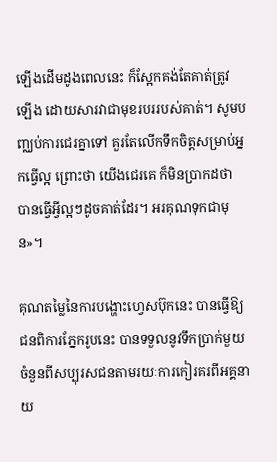ឡើងដើមដូងពេលនេះ ក៏ស្អែកគង់តែគាត់ត្រូវឡើង ដោយសារវាជាមុខរបររបស់គាត់។ សូមបញ្ឈប់ការជេរគ្នាទៅ គួរតែលើកទឹកចិត្ដសម្រាប់អ្នកធ្វើល្អ ព្រោះថា យើងជេរគេ ក៏មិនប្រាកដថា បានធ្វើអ្វីល្អៗដូចគាត់ដែរ។ អរគុណទុកជាមុន»។

គុណតម្លៃនៃការបង្ហោះហ្វេសប៊ុកនេះ បានធ្វើឱ្យជនពិការភ្នែករូបនេះ បានទទួលនូវទឹកប្រាក់មួយចំនួនពីសប្បុរសជនតាមរយៈការកៀរគរពីអគ្គនាយ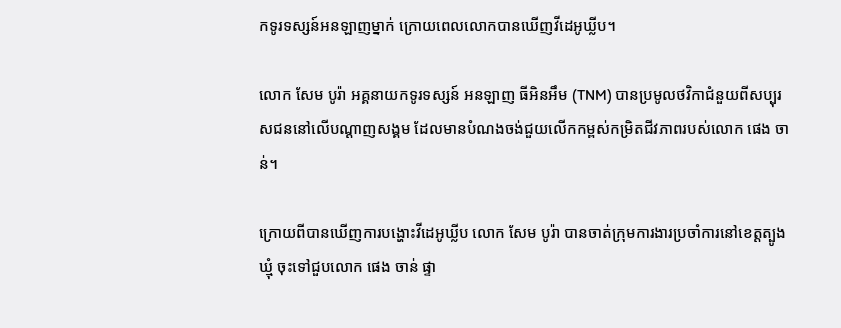កទូរទស្សន៍អនឡាញម្នាក់ ក្រោយពេលលោកបានឃើញវីដេអូឃ្លីប។

លោក សែម បូរ៉ា អគ្គនាយកទូរទស្សន៍ អនឡាញ ធីអិនអឹម (TNM) បានប្រមូលថវិកាជំនួយពីសប្បុរសជននៅលើបណ្ដាញសង្គម ដែលមានបំណងចង់ជួយលើកកម្ពស់កម្រិតជីវភាពរបស់លោក ផេង ចាន់។

ក្រោយពីបានឃើញការបង្ហោះវីដេអូឃ្លីប លោក សែម បូរ៉ា បានចាត់ក្រុមការងារប្រចាំការនៅខេត្ដត្បូងឃ្មុំ ចុះទៅជួបលោក ផេង ចាន់ ផ្ទា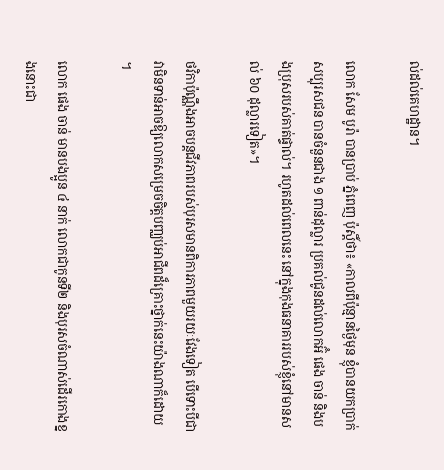ល់ដល់គេហដ្ឋាន។

លោក សែម បូរ៉ា បានប្រាប់ ភ្នំពេញ ប៉ុស្ដិ៍ថា៖ «កាលពីប៉ុន្មានថ្ងៃមុន ខ្ញុំបានយកប្រាក់សប្បុរសជន បានចំនួនជាង ១ ពាន់ដុល្លារ ប្រគល់ជូនដល់លោកអ៊ំ ផេង ចាន់ និងបងប្រុសរបស់គាត់ផ្ទាល់។ រហូតដល់ពេលនេះ នៅក្នុងកុងធនាគាររបស់ខ្ញុំនៅមានសល់ ៦០ ដុល្លារទៀត»។

ថវិកាប៉ុណ្ណឹងអាចបន្ដជីវភាពរបស់បុរសមានពិការភាពមួយរយៈវែងទៀត បើទោះបីជាវាមិនទាន់អាចឱ្យលោកសម្រេចចិត្ដបញ្ឈប់អាជីពដ៏គ្រោះថ្នាក់នេះយ៉ាងណាក៏ដោយ។

លោក ផេង ចាន់ មានបងប្អូន ៤ នាក់ លោកជាកូនទី២ និងបុរសចំណាស់ដើរកោងខ្នងនោះជា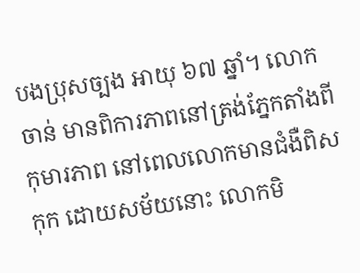បងប្រុសច្បង អាយុ ៦៧ ឆ្នាំ។ លោក ចាន់ មានពិការភាពនៅត្រង់ភ្នែកតាំងពីកុមារភាព នៅពេលលោកមានជំងឺពិសកុក ដោយសម័យនោះ លោកមិ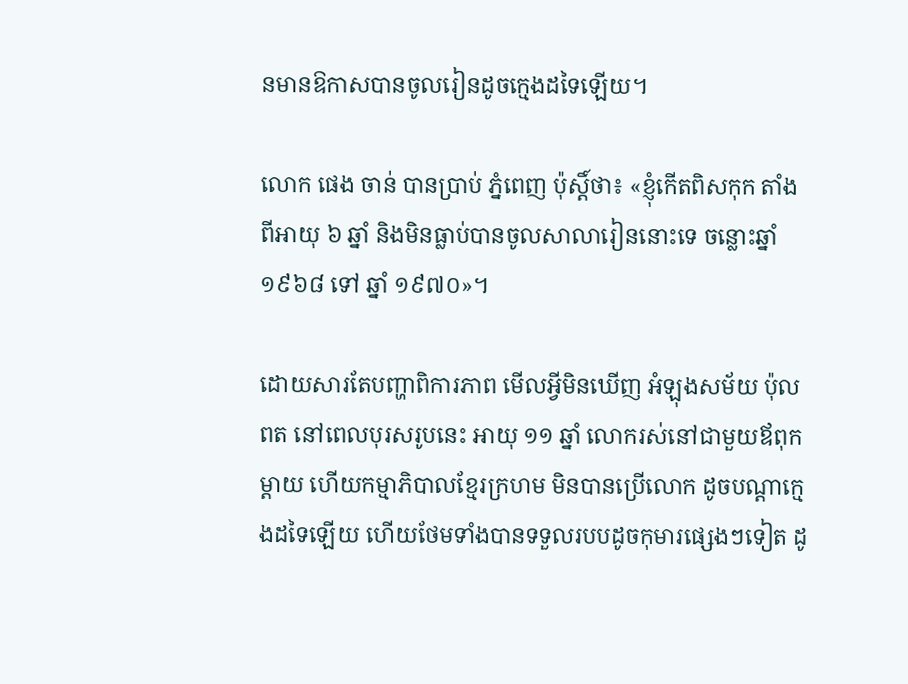នមានឱកាសបានចូលរៀនដូចក្មេងដទៃឡើយ។

លោក ផេង ចាន់ បានប្រាប់ ភ្នំពេញ ប៉ុស្ដិ៍ថា៖ «ខ្ញុំកើតពិសកុក តាំងពីអាយុ ៦ ឆ្នាំ និងមិនធ្លាប់បានចូលសាលារៀននោះទេ ចន្លោះឆ្នាំ ១៩៦៨ ទៅ ឆ្នាំ ១៩៧០»។

ដោយសារតែបញ្ហាពិការភាព មើលអ្វីមិនឃើញ អំឡុងសម័យ ប៉ុល ពត នៅពេលបុរសរូបនេះ អាយុ ១១ ឆ្នាំ លោករស់នៅជាមួយឪពុកម្ដាយ ហើយកម្មាភិបាលខ្មែរក្រហម មិនបានប្រើលោក ដូចបណ្ដាក្មេងដទៃឡើយ ហើយថែមទាំងបានទទួលរបបដូចកុមារផ្សេងៗទៀត ដូ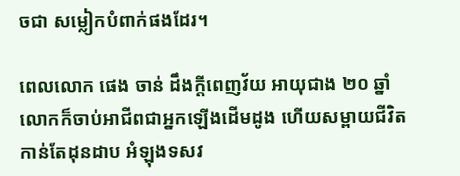ចជា សម្លៀកបំពាក់ផងដែរ។

ពេលលោក ផេង ចាន់ ដឹងក្ដីពេញវ័យ អាយុជាង ២០ ឆ្នាំ លោកក៏ចាប់អាជីពជាអ្នកឡើងដើមដូង ហើយសម្ពាយជីវិតកាន់តែដុនដាប អំឡុងទសវ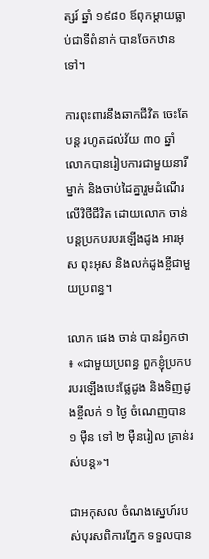ត្សរ៍ ឆ្នាំ ១៩៨០ ឪពុកម្ដាយធ្លាប់ជាទីពំនាក់ បានចែកឋានទៅ។

ការពុះពារនឹងឆាកជីវិត ចេះតែបន្ដ រហូតដល់វ័យ ៣០ ឆ្នាំ លោកបានរៀបការជាមួយនារីម្នាក់ និងចាប់ដៃគ្នារួមដំណើរលើវិថីជីវិត ដោយលោក ចាន់ បន្ដប្រកបរបរឡើងដូង អារអុស ពុះអុស និងលក់ដូងខ្ចីជាមួយប្រពន្ធ។

លោក ផេង ចាន់ បានរំឭកថា៖ «ជាមួយប្រពន្ធ ពួកខ្ញុំប្រកបរបរឡើងបេះផ្លែដូង និងទិញដូងខ្ចីលក់ ១ ថ្ងៃ ចំណេញបាន ១ ម៉ឺន ទៅ ២ ម៉ឺនរៀល គ្រាន់រស់បន្ដ»។

ជាអកុសល ចំណងស្នេហ៍របស់បុរសពិការភ្នែក ទទួលបាន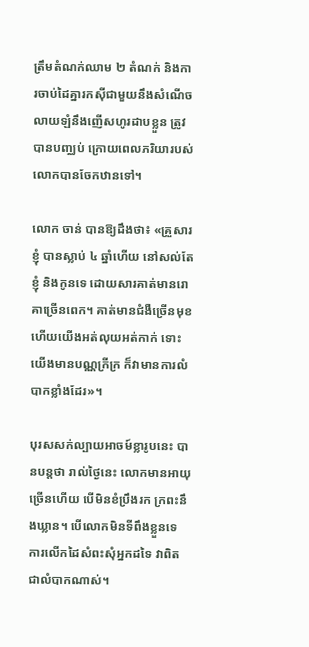ត្រឹមតំណក់ឈាម ២ តំណក់ និងការចាប់ដៃគ្នារកស៊ីជាមួយនឹងសំណើចលាយឡំនឹងញើសហូរដាបខ្លួន ត្រូវបានបញ្ឈប់ ក្រោយពេលភរិយារបស់លោកបានចែកឋានទៅ។

លោក ចាន់ បានឱ្យដឹងថា៖ «គ្រួសារខ្ញុំ បានស្លាប់ ៤ ឆ្នាំហើយ នៅសល់តែខ្ញុំ និងកូនទេ ដោយសារគាត់មានរោគាច្រើនពេក។ គាត់មានជំងឺច្រើនមុខ ហើយយើងអត់លុយអត់កាក់ ទោះយើងមានបណ្ណក្រីក្រ ក៏វាមានការលំបាកខ្លាំងដែរ»។

បុរសសក់ល្បាយអាចម៍ខ្លារូបនេះ បានបន្ដថា រាល់ថ្ងៃនេះ លោកមានអាយុច្រើនហើយ បើមិនខំប្រឹងរក ក្រពះនឹងឃ្លាន។ បើលោកមិនទីពឹងខ្លួនទេ ការលើកដៃសំពះសុំអ្នកដទៃ វាពិតជាលំបាកណាស់។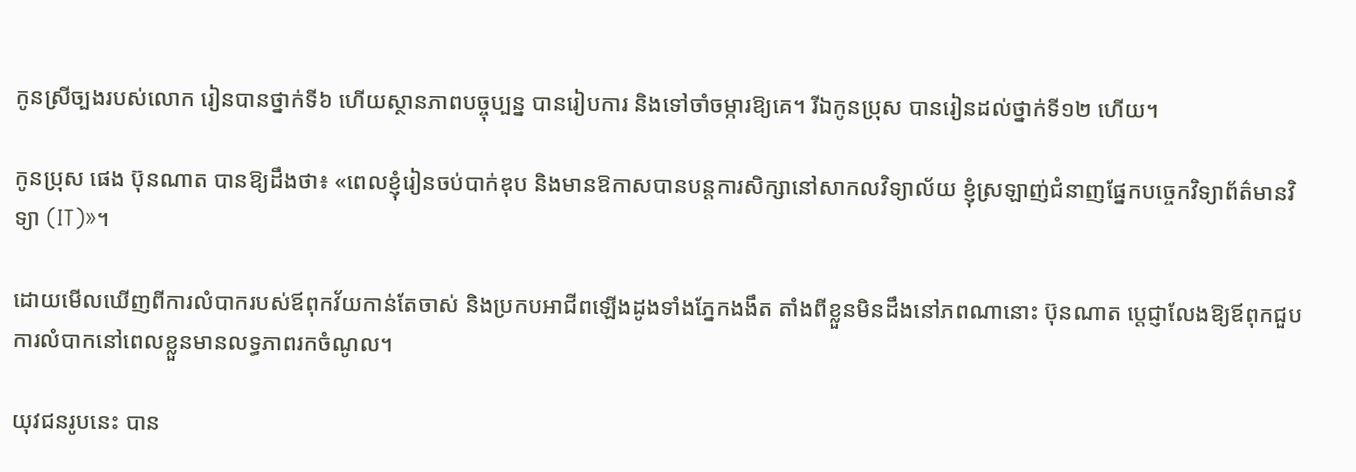កូនស្រីច្បងរបស់លោក រៀនបានថ្នាក់ទី៦ ហើយស្ថានភាពបច្ចុប្បន្ន បានរៀបការ និងទៅចាំចម្ការឱ្យគេ។ រីឯកូនប្រុស បានរៀនដល់ថ្នាក់ទី១២ ហើយ។

កូនប្រុស ផេង ប៊ុនណាត បានឱ្យដឹងថា៖ «ពេលខ្ញុំរៀនចប់បាក់ឌុប និងមានឱកាសបានបន្ដការសិក្សានៅសាកលវិទ្យាល័យ ខ្ញុំស្រឡាញ់ជំនាញផ្នែកបច្ចេកវិទ្យាព័ត៌មានវិទ្យា (IT)»។

ដោយមើលឃើញពីការលំបាករបស់ឪពុកវ័យកាន់តែចាស់ និងប្រកបអាជីពឡើងដូងទាំងភ្នែកងងឹត តាំងពីខ្លួនមិនដឹងនៅភពណានោះ ប៊ុនណាត ប្ដេជ្ញាលែងឱ្យឪពុកជួបការលំបាកនៅពេលខ្លួនមានលទ្ធភាពរកចំណូល។

យុវជនរូបនេះ បាន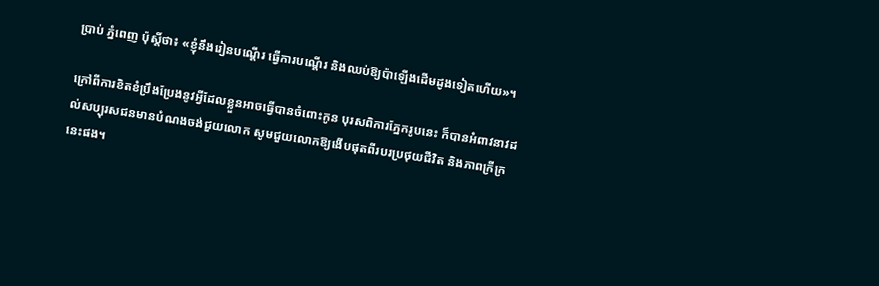ប្រាប់ ភ្នំពេញ ប៉ុស្ដិ៍ថា៖ «ខ្ញុំនឹងរៀនបណ្ដើរ ធ្វើការបណ្ដើរ និងឈប់ឱ្យប៉ាឡើងដើមដូងទៀតហើយ»។

ក្រៅពីការខិតខំប្រឹងប្រែងនូវអ្វីដែលខ្លួនអាចធ្វើបានចំពោះកូន បុរសពិការភ្នែករូបនេះ ក៏បានអំពាវនាវដល់សប្បុរសជនមានបំណងចង់ជួយលោក សូមជួយលោកឱ្យងើបផុតពីរបរប្រថុយជីវិត និងភាពក្រីក្រនេះផង។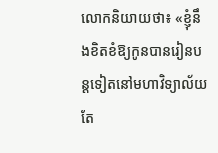លោកនិយាយថា៖ «ខ្ញុំនឹងខិតខំឱ្យកូនបានរៀនបន្ដទៀតនៅមហាវិទ្យាល័យ តែ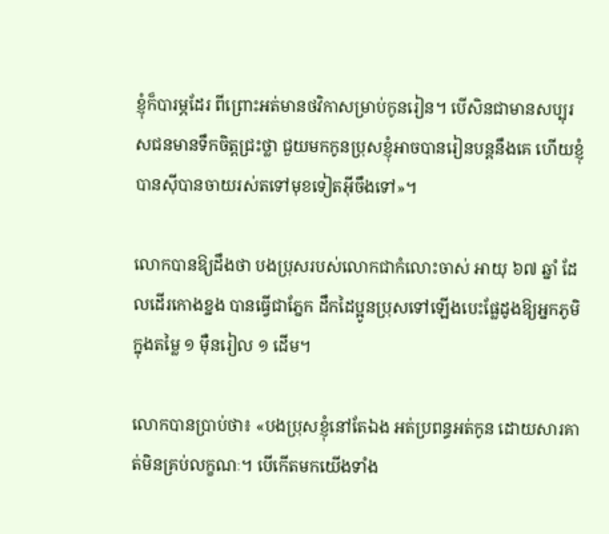ខ្ញុំក៏បារម្ភដែរ ពីព្រោះអត់មានថវិកាសម្រាប់កូនរៀន។ បើសិនជាមានសប្បុរសជនមានទឹកចិត្ដជ្រះថ្លា ជួយមកកូនប្រុសខ្ញុំអាចបានរៀនបន្ដនឹងគេ ហើយខ្ញុំបានស៊ីបានចាយរស់តទៅមុខទៀតអ៊ីចឹងទៅ»។

លោកបានឱ្យដឹងថា បងប្រុសរបស់លោកជាកំលោះចាស់ អាយុ ៦៧ ឆ្នាំ ដែលដើរកោងខ្នង បានធ្វើជាភ្នែក ដឹកដៃប្អូនប្រុសទៅឡើងបេះផ្លែដូងឱ្យអ្នកភូមិក្នុងតម្លៃ ១ ម៉ឺនរៀល ១ ដើម។

លោកបានប្រាប់ថា៖ «បងប្រុសខ្ញុំនៅតែឯង អត់ប្រពន្ធអត់កូន ដោយសារគាត់មិនគ្រប់លក្ខណៈ។ បើកើតមកយើងទាំង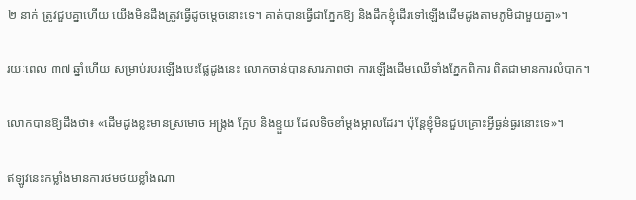២ នាក់ ត្រូវជួបគ្នាហើយ យើងមិនដឹងត្រូវធ្វើដូចម្ដេចនោះទេ។ គាត់បានធ្វើជាភ្នែកឱ្យ និងដឹកខ្ញុំដើរទៅឡើងដើមដូងតាមភូមិជាមួយគ្នា»។

រយៈពេល ៣៧ ឆ្នាំហើយ សម្រាប់របរឡើងបេះផ្លែដូងនេះ លោកចាន់បានសារភាពថា ការឡើងដើមឈើទាំងភ្នែកពិការ ពិតជាមានការលំបាក។

លោកបានឱ្យដឹងថា៖ «ដើមដូងខ្លះមានស្រមោច អង្ក្រង ក្អែប និងខ្ទួយ ដែលទិចខាំម្ដងម្កាលដែរ។ ប៉ុន្ដែខ្ញុំមិនជួបគ្រោះអ្វីធ្ងន់ធ្ងរនោះទេ»។

ឥឡូវនេះកម្លាំងមានការថមថយខ្លាំងណា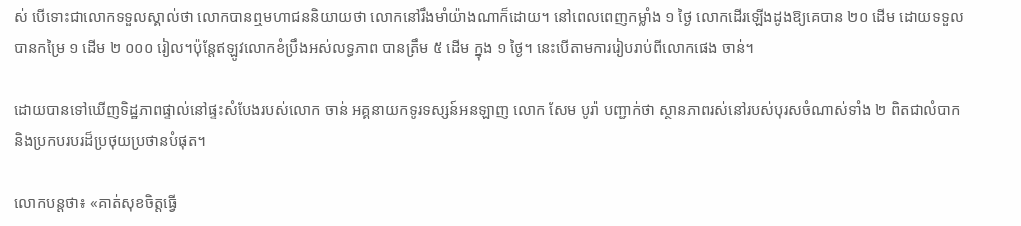ស់ បើទោះជាលោកទទួលស្គាល់ថា លោកបានឮមហាជននិយាយថា លោកនៅរឹងមាំយ៉ាងណាក៏ដោយ។ នៅពេលពេញកម្លាំង ១ ថ្ងៃ លោកដើរឡើងដូងឱ្យគេបាន ២០ ដើម ដោយទទួលបានកម្រៃ ១ ដើម ២ ០០០ រៀល។ប៉ុន្ដែឥឡូវលោកខំប្រឹងអស់លទ្ធភាព បានត្រឹម ៥ ដើម ក្នុង ១ ថ្ងៃ។ នេះបើតាមការរៀបរាប់ពីលោកផេង ចាន់។

ដោយបានទៅឃើញទិដ្ឋភាពផ្ទាល់នៅផ្ទះសំបែងរបស់លោក ចាន់ អគ្គនាយកទូរទស្សន៍អនឡាញ លោក សែម បូរ៉ា បញ្ជាក់ថា ស្ថានភាពរស់នៅរបស់បុរសចំណាស់ទាំង ២ ពិតជាលំបាក និងប្រកបរបរដ៏ប្រថុយប្រថានបំផុត។

លោកបន្ដថា៖ «គាត់សុខចិត្ដធ្វើ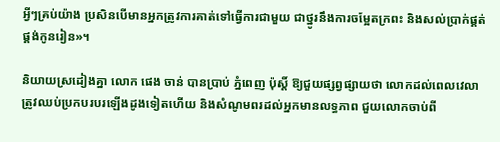អ្វីៗគ្រប់យ៉ាង ប្រសិនបើមានអ្នកត្រូវការគាត់ទៅធ្វើការជាមួយ ជាថ្នូរនឹងការចម្អែតក្រពះ និងសល់ប្រាក់ផ្គត់ផ្គង់កូនរៀន»។

និយាយស្រដៀងគ្នា លោក ផេង ចាន់ បានប្រាប់ ភ្នំពេញ ប៉ុស្ដិ៍ ឱ្យជួយផ្សព្វផ្សាយថា លោកដល់ពេលវេលាត្រូវឈប់ប្រកបរបរឡើងដូងទៀតហើយ និងសំណូមពរដល់អ្នកមានលទ្ធភាព ជួយលោកចាប់ពី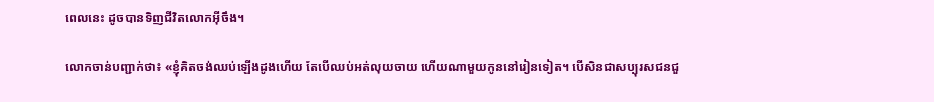ពេលនេះ ដូចបានទិញជីវិតលោកអ៊ីចឹង។

លោកចាន់បញ្ជាក់ថា៖ «ខ្ញុំគិតចង់ឈប់ឡើងដូងហើយ តែបើឈប់អត់លុយចាយ ហើយណាមួយកូននៅរៀនទៀត។ បើសិនជាសប្បុរសជនជួ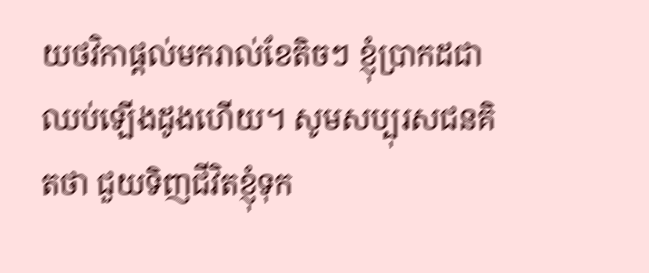យថវិកាផ្ដល់មករាល់ខែតិចៗ ខ្ញុំប្រាកដជាឈប់ឡើងដូងហើយ។ សូមសប្បុរសជនគិតថា ជួយទិញជីវិតខ្ញុំទុក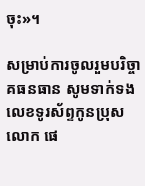ចុះ»។

សម្រាប់ការចូលរួមបរិច្ចាគធនធាន សូមទាក់ទងលេខទូរស័ព្ទកូនប្រុសលោក ផេ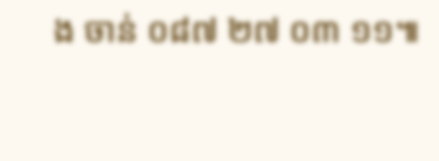ង ចាន់ ០៨៧ ២៧ ០៣ ១១៕